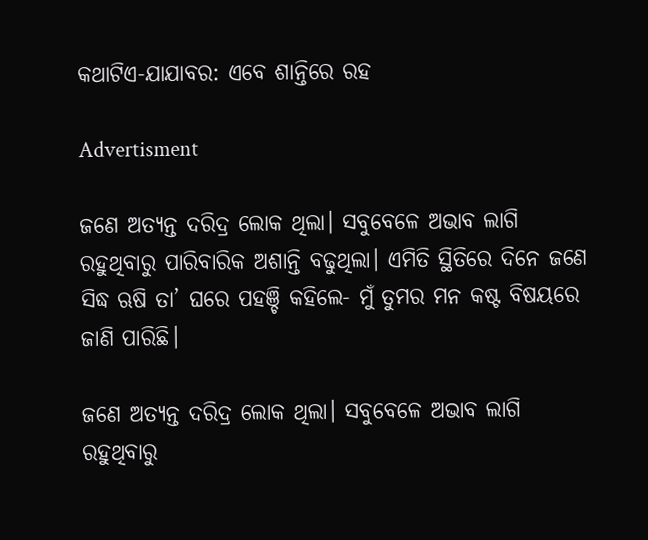କଥାଟିଏ-ଯାଯାବର: ଏବେ ଶାନ୍ତିରେ ରହ

Advertisment

ଜଣେ ଅତ୍ୟନ୍ତ ଦରିଦ୍ର ଲୋକ ଥିଲା। ସବୁବେଳେ ଅଭାବ ଲାଗି ରହୁଥିବାରୁ ପାରିବାରିକ ଅଶାନ୍ତି ବଢୁଥିଲା। ଏମିତି ସ୍ଥିତିରେ ଦିନେ ଜଣେ ସିଦ୍ଧ ଋଷି ତା’ ଘରେ ପହଞ୍ଚି କହିଲେ- ମୁଁ ତୁମର ମନ କଷ୍ଟ ବିଷୟରେ ଜାଣି ପାରିଛି।

ଜଣେ ଅତ୍ୟନ୍ତ ଦରିଦ୍ର ଲୋକ ଥିଲା। ସବୁବେଳେ ଅଭାବ ଲାଗି ରହୁଥିବାରୁ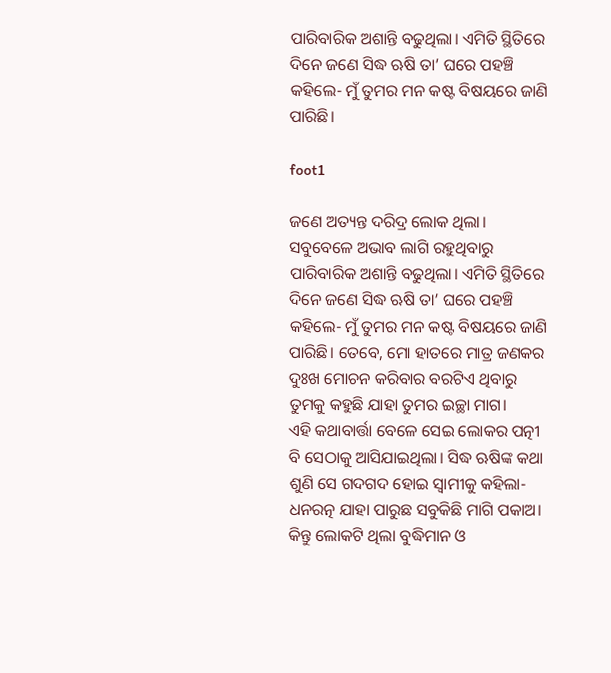ପାରିବାରିକ ଅଶାନ୍ତି ବଢୁଥିଲା। ଏମିତି ସ୍ଥିତିରେ ଦିନେ ଜଣେ ସିଦ୍ଧ ଋଷି ତା’ ଘରେ ପହଞ୍ଚି କହିଲେ- ମୁଁ ତୁମର ମନ କଷ୍ଟ ବିଷୟରେ ଜାଣି ପାରିଛି।

foot1

ଜଣେ ଅତ୍ୟନ୍ତ ଦରିଦ୍ର ଲୋକ ଥିଲା। ସବୁବେଳେ ଅଭାବ ଲାଗି ରହୁଥିବାରୁ ପାରିବାରିକ ଅଶାନ୍ତି ବଢୁଥିଲା। ଏମିତି ସ୍ଥିତିରେ ଦିନେ ଜଣେ ସିଦ୍ଧ ଋଷି ତା’ ଘରେ ପହଞ୍ଚି କହିଲେ- ମୁଁ ତୁମର ମନ କଷ୍ଟ ବିଷୟରେ ଜାଣି ପାରିଛି। ତେବେ, ମୋ ହାତରେ ମାତ୍ର ଜଣକର ଦୁଃଖ ମୋଚନ କରିବାର ବରଟିଏ ଥିବାରୁ ତୁମକୁ କହୁଛି ଯାହା ତୁମର ଇଚ୍ଛା ମାଗ।
ଏହି କଥାବାର୍ତ୍ତା ବେଳେ ସେଇ ଲୋକର ପତ୍ନୀ ବି ସେଠାକୁ ଆସିଯାଇଥିଲା। ସିଦ୍ଧ ଋଷିଙ୍କ କଥା ଶୁଣି ସେ ଗଦଗଦ ହୋଇ ସ୍ବାମୀକୁ କହିଲା- ଧନରତ୍ନ ଯାହା ପାରୁଛ ସବୁକିଛି ମାଗି ପକାଅ।
କିନ୍ତୁ ଲୋକଟି ଥିଲା ବୁଦ୍ଧିମାନ ଓ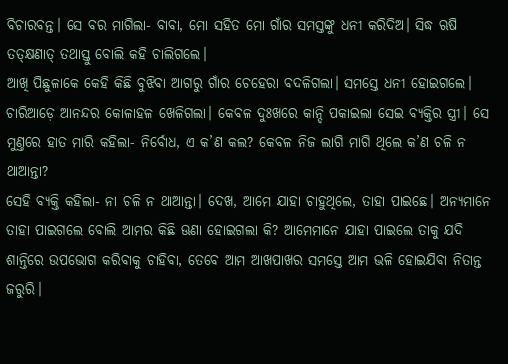ବିଚାରବନ୍ତ। ସେ ବର ମାଗିଲା- ବାବା, ମୋ ସହିତ ମୋ ଗାଁର ସମସ୍ତଙ୍କୁ ଧନୀ କରିଦିଅ। ସିଦ୍ଧ ଋଷି ତତ୍‌କ୍ଷଣାତ୍‌ ତଥାସ୍ତୁ ବୋଲି କହି ଚାଲିଗଲେ।
ଆଖି ପିଛୁଳାକେ କେହି କିଛି ବୁଝିବା ଆଗରୁ ଗାଁର ଚେହେରା ବଦଳିଗଲା। ସମସ୍ତେ ଧନୀ ହୋଇଗଲେ। ଚାରିଆଡ଼େ ଆନନ୍ଦର କୋଳାହଳ ଖେଳିଗଲା। କେବଳ ଦୁଃଖରେ କାନ୍ଦି ପକାଇଲା ସେଇ ବ୍ୟକ୍ତିର ସ୍ତ୍ରୀ। ସେ ମୁଣ୍ତରେ ହାତ ମାରି କହିଲା- ନିର୍ବୋଧ, ଏ କ’ଣ କଲ? କେବଳ ନିଜ ଲାଗି ମାଗି ଥିଲେ କ’ଣ ଚଳି ନ ଥାଆନ୍ତା?
ସେହି ବ୍ୟକ୍ତି କହିଲା- ନା ଚଳି ନ ଥାଆନ୍ତା। ଦେଖ, ଆମେ ଯାହା ଚାହୁଥିଲେ, ତାହା ପାଇଛେ। ଅନ୍ୟମାନେ ତାହା ପାଇଗଲେ ବୋଲି ଆମର କିଛି ଊଣା ହୋଇଗଲା କି? ଆମେମାନେ ଯାହା ପାଇଲେ ତାକୁ ଯଦି ଶାନ୍ତିରେ ଉପଭୋଗ କରିବାକୁ ଚାହିବା, ତେବେ ଆମ ଆଖପାଖର ସମସ୍ତେ ଆମ ଭଳି ହୋଇଯିବା ନିତାନ୍ତ ଜରୁରି।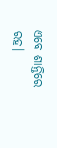ଏବେ ଶାନ୍ତିରେ ରହ।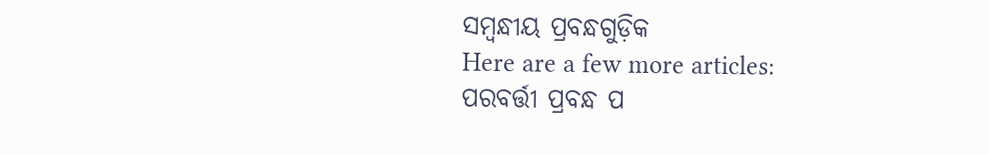ସମ୍ବନ୍ଧୀୟ ପ୍ରବନ୍ଧଗୁଡ଼ିକ
Here are a few more articles:
ପରବର୍ତ୍ତୀ ପ୍ରବନ୍ଧ ପ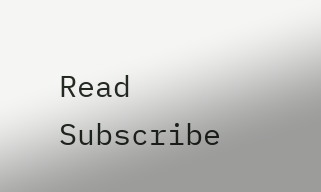Read
Subscribe